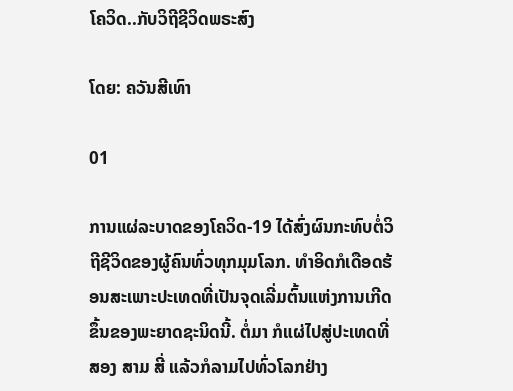ໂຄວິດ..ກັບວິຖີຊີວິດພຣະສົງ

ໂດຍ: ຄວັນສີເທົາ

01

ການແຜ່ລະບາດຂອງໂຄວິດ-19 ໄດ້ສົ່ງຜົນກະທົບຕໍ່ວິຖີຊີວິດຂອງຜູ້ຄົນທົ່ວທຸກມຸມໂລກ. ທຳອິດກໍເດືອດຮ້ອນສະເພາະປະເທດທີ່ເປັນຈຸດເລີ່ມຕົ້ນແຫ່ງການເກີດຂຶ້ນຂອງພະຍາດຊະນິດນີ້. ຕໍ່ມາ ກໍແຜ່ໄປສູ່ປະເທດທີ່ສອງ ສາມ ສີ່ ແລ້ວກໍລາມໄປທົ່ວໂລກຢ່າງ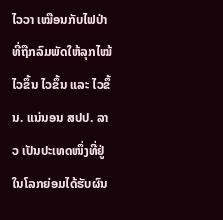ໄວວາ ເໝືອນກັບໄຟປ່າທີ່ຖືກລົມພັດໃຫ້ລຸກໄໝ້ໄວຂຶ້ນ ໄວຂຶ້ນ ແລະ ໄວຂຶ້ນ. ແນ່ນອນ ສປປ. ລາວ ເປັນປະເທດໜຶ່ງທີ່ຢູ່ໃນໂລກຍ່ອມໄດ້ຮັບຜົນ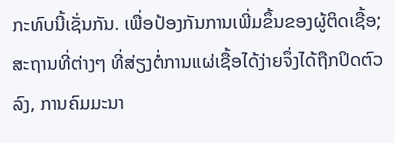ກະທົບນີ້ເຊັ່ນກັນ. ເພື່ອປ້ອງກັນການເພີ່ມຂຶ້ນຂອງຜູ້ຕິດເຊື້ອ; ສະຖານທີ່ຕ່າງໆ ທີ່ສ່ຽງຕໍ່ການແຜ່ເຊື້ອໄດ້ງ່າຍຈຶ່ງໄດ້ຖືກປິດຕົວລົງ, ການຄົມມະນາ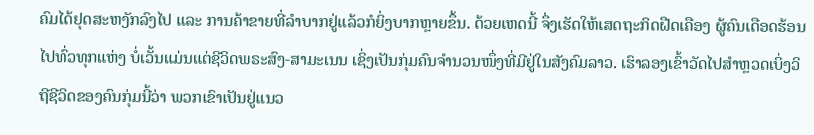ຄົມໄດ້ຢຸດສະຫງັກລົງໄປ ແລະ ການຄ້າຂາຍທີ່ລຳບາກຢູ່ແລ້ວກໍຍິ່ງບາກຫຼາຍຂຶ້ນ. ດ້ວຍເຫດນີ້ ຈຶ່ງເຮັດໃຫ້ເສດຖະກິດຝືດເຄືອງ ຜູ້ຄົນເດືອດຮ້ອນໄປທົ່ວທຸກແຫ່ງ ບໍ່ເວັ້ນແມ່ນແຕ່ຊີວິດພຣະສົງ-ສາມະເນນ ເຊິ່ງເປັນກຸ່ມຄົນຈຳນວນໜຶ່ງທີ່ມີຢູ່ໃນສັງຄົມລາວ. ເຮົາລອງເຂົ້າວັດໄປສຳຫຼວດເບິ່ງວິຖີຊີວິດຂອງຄົນກຸ່ມນີ້ວ່າ ພວກເຂົາເປັນຢູ່ແນວ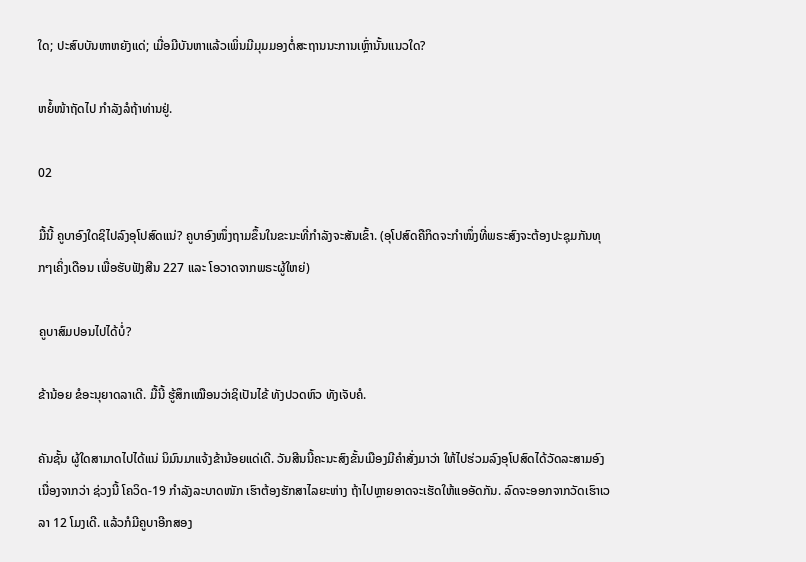ໃດ; ປະສົບບັນຫາຫຍັງແດ່; ເມື່ອມີບັນຫາແລ້ວເພິ່ນມີມຸມມອງຕໍ່ສະຖານນະການເຫຼົ່ານັ້ນແນວໃດ?

ຫຍໍ້ໜ້າຖັດໄປ ກຳລັງລໍຖ້າທ່ານຢູ່.

02

ມື້ນີ້ ຄູບາອົງໃດຊິໄປລົງອຸໂປສົດແນ່? ຄູບາອົງໜຶ່ງຖາມຂຶ້ນໃນຂະນະທີ່ກຳລັງຈະສັນເຂົ້າ. (ອຸໂປສົດຄືກິດຈະກຳໜຶ່ງທີ່ພຣະສົງຈະຕ້ອງປະຊຸມກັນທຸກໆເຄິ່ງເດືອນ ເພື່ອຮັບຟັງສີນ 227 ແລະ ໂອວາດຈາກພຣະຜູ້ໃຫຍ່)

ຄູບາສົມປອນໄປໄດ້ບໍ່?

ຂ້ານ້ອຍ ຂໍອະນຸຍາດລາເດີ. ມື້ນີ້ ຮູ້ສຶກເໝືອນວ່າຊິເປັນໄຂ້ ທັງປວດຫົວ ທັງເຈັບຄໍ.

ຄັນຊັ້ນ ຜູ້ໃດສາມາດໄປໄດ້ແນ່ ນິມົນມາແຈ້ງຂ້ານ້ອຍແດ່ເດີ. ວັນສີນນີ້ຄະນະສົງຂັ້ນເມືອງມີຄຳສັ່ງມາວ່າ ໃຫ້ໄປຮ່ວມລົງອຸໂປສົດໄດ້ວັດລະສາມອົງ ເນື່ອງຈາກວ່າ ຊ່ວງນີ້ ໂຄວິດ-19 ກຳລັງລະບາດໜັກ ເຮົາຕ້ອງຮັກສາໄລຍະຫ່າງ ຖ້າໄປຫຼາຍອາດຈະເຮັດໃຫ້ແອອັດກັນ. ລົດຈະອອກຈາກວັດເຮົາເວລາ 12 ໂມງເດີ. ແລ້ວກໍມີຄູບາອີກສອງ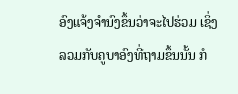ອົງແຈ້ງຈຳນົງຂຶ້ນວ່າຈະໄປຮ່ວມ ເຊິ່ງລວມກັບຄູບາອົງທີ່ຖາມຂຶ້ນນັ້ນ ກໍ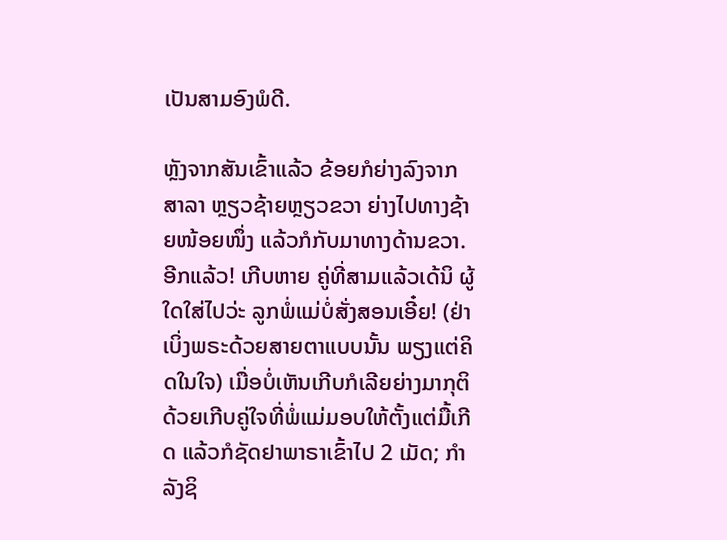ເປັນສາມອົງພໍດີ.

ຫຼັງຈາກສັນເຂົ້າແລ້ວ ຂ້ອຍກໍຍ່າງລົງຈາກສາລາ ຫຼຽວຊ້າຍຫຼຽວຂວາ ຍ່າງໄປທາງຊ້າຍໜ້ອຍໜຶ່ງ ແລ້ວກໍກັບມາທາງດ້ານຂວາ. ອີກແລ້ວ! ເກີບຫາຍ ຄູ່ທີ່ສາມແລ້ວເດ້ນິ ຜູ້ໃດໃສ່ໄປວ່ະ ລູກພໍ່ແມ່ບໍ່ສັ່ງສອນເອີ໋ຍ! (ຢ່າເບິ່ງພຣະດ້ວຍສາຍຕາແບບນັ້ນ ພຽງແຕ່ຄິດໃນໃຈ) ເມື່ອບໍ່ເຫັນເກີບກໍເລີຍຍ່າງມາກຸຕິດ້ວຍເກີບຄູ່ໃຈທີ່ພໍ່ແມ່ມອບໃຫ້ຕັ້ງແຕ່ມື້ເກີດ ແລ້ວກໍຊັດຢາພາຣາເຂົ້າໄປ 2 ເມັດ; ກຳລັງຊິ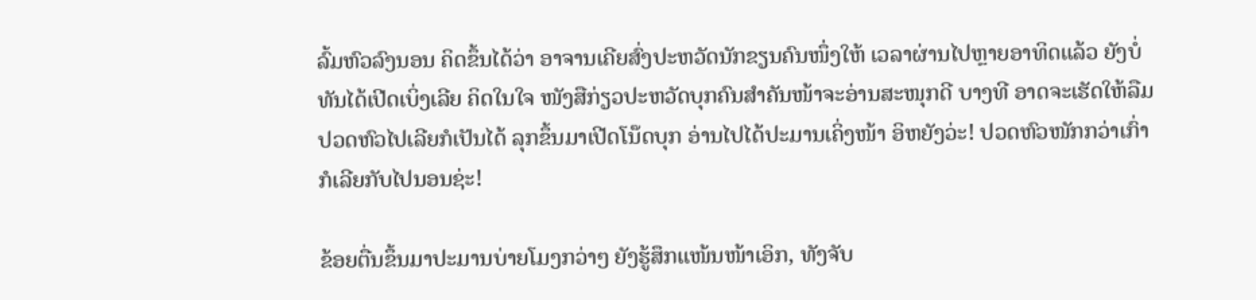ລົ້ມຫົວລົງນອນ ຄິດຂຶ້ນໄດ້ວ່າ ອາຈານເຄີຍສົ່ງປະຫວັດນັກຂຽນຄົນໜຶ່ງໃຫ້ ເວລາຜ່ານໄປຫຼາຍອາທິດແລ້ວ ຍັງບໍ່ທັນໄດ້ເປີດເບິ່ງເລີຍ ຄິດໃນໃຈ ໜັງສືກ່ຽວປະຫວັດບຸກຄົນສຳຄັນໜ້າຈະອ່ານສະໜຸກດີ ບາງທີ ອາດຈະເຮັດໃຫ້ລືມປວດຫົວໄປເລີຍກໍເປັນໄດ້ ລຸກຂຶ້ນມາເປີດໂນ໊ດບຸກ ອ່ານໄປໄດ້ປະມານເຄິ່ງໜ້າ ອິຫຍັງວ່ະ! ປວດຫົວໜັກກວ່າເກົ່າ ກໍເລີຍກັບໄປນອນຊ່ະ!

ຂ້ອຍຕື່ນຂຶ້ນມາປະມານບ່າຍໂມງກວ່າໆ ຍັງຮູ້ສຶກແໜ້ນໜ້າເອິກ, ທັງຈັບ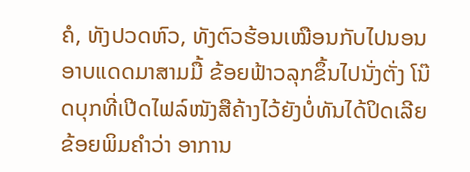ຄໍ, ທັງປວດຫົວ, ທັງຕົວຮ້ອນເໝືອນກັບໄປນອນອາບແດດມາສາມມື້ ຂ້ອຍຟ້າວລຸກຂຶ້ນໄປນັ່ງຕັ່ງ ໂນ໊ດບຸກທີ່ເປີດໄຟລ໌ໜັງສືຄ້າງໄວ້ຍັງບໍ່ທັນໄດ້ປິດເລີຍ ຂ້ອຍພິມຄຳວ່າ ອາການ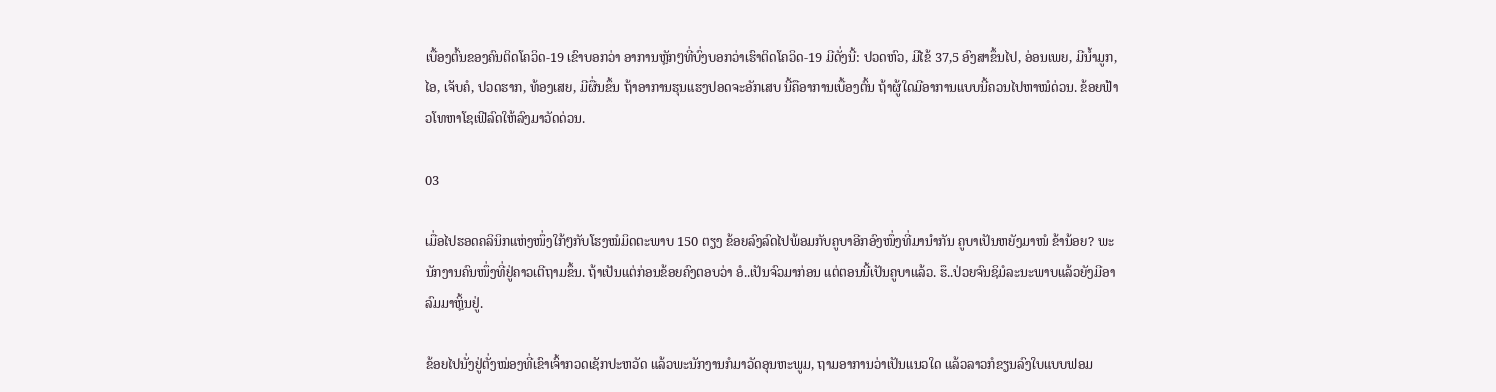ເບື້ອງຕົ້ນຂອງຄົນຕິດໂຄວິດ-19 ເຂົາບອກວ່າ ອາການຫຼັກໆທີ່ບົ່ງບອກວ່າເຮົາຕິດໂຄວິດ-19 ມີດັ່ງນີ້: ປວດຫົວ, ມີໄຂ້ 37,5 ອົງສາຂຶ້ນໄປ, ອ່ອນເພຍ, ມີນ້ຳມູກ, ໄອ, ເຈັບຄໍ, ປວດຮາກ, ທ້ອງເສຍ, ມີຜື່ນຂຶ້ນ ຖ້າອາການຮຸນແຮງປອດຈະອັກເສບ ນີ້ຄືອາການເບື້ອງຕົ້ນ ຖ້າຜູ້ໃດມີອາການແບບນີ້ຄວນໄປຫາໝໍດ່ວນ. ຂ້ອຍຟ້າວໂທຫາໂຊເຟີລົດໃຫ້ລົງມາວັດດ່ວນ.

03

ເມື່ອໄປຮອດຄລິນິກແຫ່ງໜຶ່ງໃກ້ໆກັບໂຮງໝໍມິດຕະພາບ 150 ຕຽງ ຂ້ອຍລົງລົດໄປພ້ອມກັບຄູບາອີກອົງໜຶ່ງທີ່ມານຳກັນ ຄູບາເປັນຫຍັງມາໜໍ ຂ້ານ້ອຍ? ພະນັກງານຄົນໜຶ່ງທີ່ຢູ່ຄາວເຕີຖາມຂຶ້ນ. ຖ້າເປັນແຕ່ກ່ອນຂ້ອຍຄົງຕອບວ່າ ອໍ..ເປັນຈົວມາກ່ອນ ແຕ່ຕອນນີ້ເປັນຄູບາແລ້ວ. ຮຶ..ປ່ວຍຈົນຊິມໍລະນະພາບແລ້ວຍັງມີອາລົມມາຫຼິ້ນຢູ່.

ຂ້ອຍໄປນັ່ງຢູ່ຕັ່ງໝ່ອງທີ່ເຂົາເຈົ້າກວດເຊັກປະຫວັດ ແລ້ວພະນັກງານກໍມາວັດອຸນຫະພູມ, ຖາມອາການວ່າເປັນແນວໃດ ແລ້ວລາວກໍຂຽນລົງໃບແບບຟອມ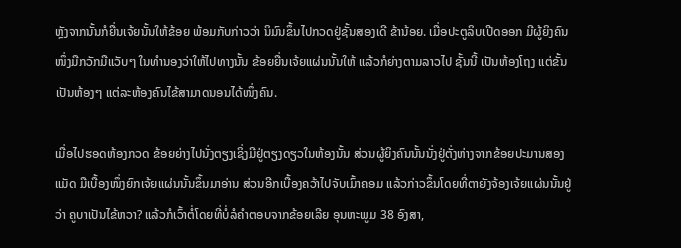ຫຼັງຈາກນັ້ນກໍຍື່ນເຈ້ຍນັ້ນໃຫ້ຂ້ອຍ ພ້ອມກັບກ່າວວ່າ ນິມົນຂຶ້ນໄປກວດຢູ່ຊັ້ນສອງເດີ ຂ້ານ້ອຍ. ເມື່ອປະຕູລິບເປີດອອກ ມີຜູ້ຍິງຄົນໜຶ່ງມືກວັກມືແວັບໆ ໃນທຳນອງວ່າໃຫ້ໄປທາງນັ້ນ ຂ້ອຍຍື່ນເຈ້ຍແຜ່ນນັ້ນໃຫ້ ແລ້ວກໍຍ່າງຕາມລາວໄປ ຊັ້ນນີ້ ເປັນຫ້ອງໂຖງ ແຕ່ຂັ້ນເປັນຫ້ອງໆ ແຕ່ລະຫ້ອງຄົນໄຂ້ສາມາດນອນໄດ້ໜຶ່ງຄົນ.

ເມື່ອໄປຮອດຫ້ອງກວດ ຂ້ອຍຍ່າງໄປນັ່ງຕຽງເຊິ່ງມີຢູ່ຕຽງດຽວໃນຫ້ອງນັ້ນ ສ່ວນຜູ້ຍິງຄົນນັ້ນນັ່ງຢູ່ຕັ່ງຫ່າງຈາກຂ້ອຍປະມານສອງແມັດ ມືເບື້ອງໜຶ່ງຍົກເຈ້ຍແຜ່ນນັ້ນຂຶ້ນມາອ່ານ ສ່ວນອີກເບື້ອງຄວ້າໄປຈັບເມົ້າຄອມ ແລ້ວກ່າວຂຶ້ນໂດຍທີ່ຕາຍັງຈ້ອງເຈ້ຍແຜ່ນນັ້ນຢູ່ວ່າ ຄູບາເປັນໄຂ້ຫວາ? ແລ້ວກໍເວົ້າຕໍ່ໂດຍທີ່ບໍ່ລໍຄຳຕອບຈາກຂ້ອຍເລີຍ ອຸນຫະພູມ 38 ອົງສາ,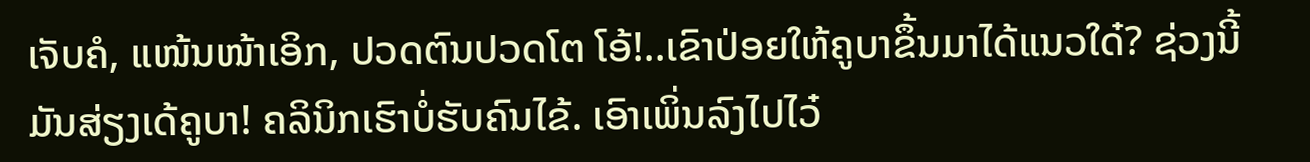ເຈັບຄໍ, ແໜ້ນໜ້າເອິກ, ປວດຕົນປວດໂຕ ໂອ້!..ເຂົາປ່ອຍໃຫ້ຄູບາຂຶ້ນມາໄດ້ແນວໃດ໋? ຊ່ວງນີ້ມັນສ່ຽງເດ້ຄູບາ! ຄລິນິກເຮົາບໍ່ຮັບຄົນໄຂ້. ເອົາເພິ່ນລົງໄປໄວ໋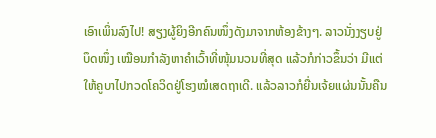ເອົາເພິ່ນລົງໄປ! ສຽງຜູ້ຍິງອີກຄົນໜຶ່ງດັງມາຈາກຫ້ອງຂ້າງໆ. ລາວນັ່ງງຽບຢູ່ບຶດໜຶ່ງ ເໝືອນກຳລັງຫາຄຳເວົ້າທີ່ໜຸ້ມນວນທີ່ສຸດ ແລ້ວກໍກ່າວຂຶ້ນວ່າ ມີແຕ່ໃຫ້ຄູບາໄປກວດໂຄວິດຢູ່ໂຮງໝໍເສດຖາເດີ. ແລ້ວລາວກໍຍື່ນເຈ້ຍແຜ່ນນັ້ນຄືນ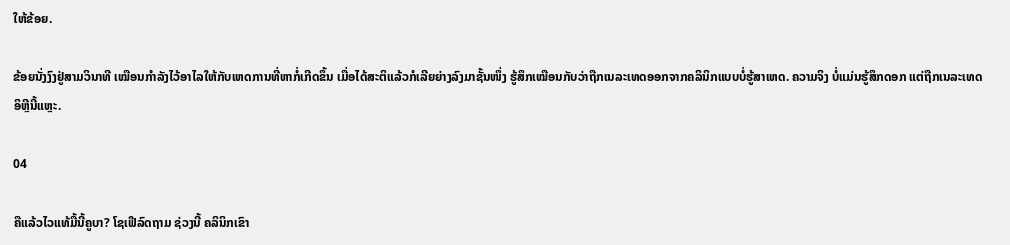ໃຫ້ຂ້ອຍ.

ຂ້ອຍນັ່ງງົງຢູ່ສາມວິນາທີ ເໝືອນກຳລັງໄວ້ອາໄລໃຫ້ກັບເຫດການທີ່ຫາກໍ່ເກີດຂຶ້ນ ເມື່ອໄດ້ສະຕິແລ້ວກໍເລີຍຍ່າງລົງມາຊັ້ນໜຶ່ງ ຮູ້ສຶກເໝືອນກັບວ່າຖືກເນລະເທດອອກຈາກຄລິນິກແບບບໍ່ຮູ້ສາເຫດ. ຄວາມຈິງ ບໍ່ແມ່ນຮູ້ສຶກດອກ ແຕ່ຖືກເນລະເທດອິຫຼີນີ້ແຫຼະ.

04

ຄືແລ້ວໄວແທ້ມື້ນີ້ຄູບາ? ໂຊເຟີລົດຖາມ ຊ່ວງນີ້ ຄລິນິກເຂົາ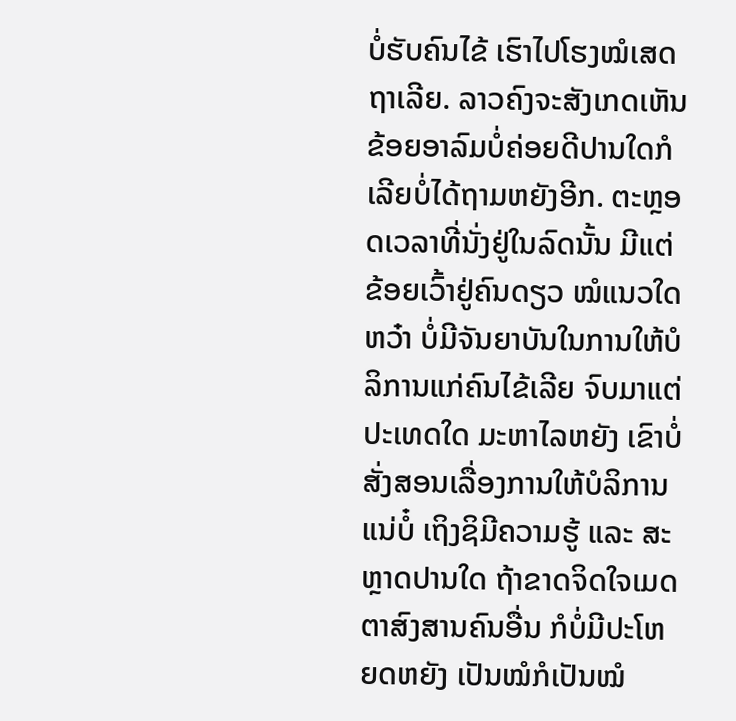ບໍ່ຮັບຄົນໄຂ້ ເຮົາໄປໂຮງໝໍເສດຖາເລີຍ. ລາວຄົງຈະສັງເກດເຫັນຂ້ອຍອາລົມບໍ່ຄ່ອຍດີປານໃດກໍເລີຍບໍ່ໄດ້ຖາມຫຍັງອີກ. ຕະຫຼອດເວລາທີ່ນັ່ງຢູ່ໃນລົດນັ້ນ ມີແຕ່ຂ້ອຍເວົ້າຢູ່ຄົນດຽວ ໝໍແນວໃດຫວ໋າ ບໍ່ມີຈັນຍາບັນໃນການໃຫ້ບໍລິການແກ່ຄົນໄຂ້ເລີຍ ຈົບມາແຕ່ປະເທດໃດ ມະຫາໄລຫຍັງ ເຂົາບໍ່ສັ່ງສອນເລື່ອງການໃຫ້ບໍລິການແນ່ບໍ໋ ເຖິງຊິມີຄວາມຮູ້ ແລະ ສະຫຼາດປານໃດ ຖ້າຂາດຈິດໃຈເມດຕາສົງສານຄົນອື່ນ ກໍບໍ່ມີປະໂຫຍດຫຍັງ ເປັນໝໍກໍເປັນໝໍ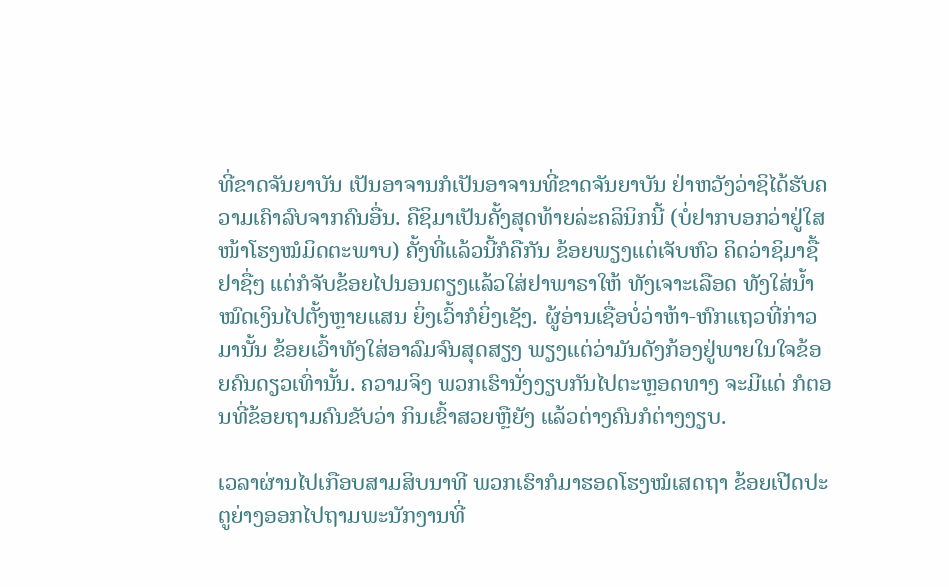ທີ່ຂາດຈັນຍາບັນ ເປັນອາຈານກໍເປັນອາຈານທີ່ຂາດຈັນຍາບັນ ຢ່າຫວັງວ່າຊິໄດ້ຮັບຄວາມເຄົາລົບຈາກຄົນອື່ນ. ຄືຊິມາເປັນຄັ້ງສຸດທ້າຍລ່ະຄລິນິກນີ້ (ບໍ່ຢາກບອກວ່າຢູ່ໃສ ໜ້າໂຮງໝໍມິດຕະພາບ) ຄັ້ງທີ່ແລ້ວນີ້ກໍຄືກັນ ຂ້ອຍພຽງແຕ່ເຈັບຫົວ ຄິດວ່າຊິມາຊື້ຢາຊື່ໆ ແຕ່ກໍຈັບຂ້ອຍໄປນອນຕຽງແລ້ວໃສ່ຢາພາຣາໃຫ້ ທັງເຈາະເລືອດ ທັງໃສ່ນ້ຳ ໝົດເງິນໄປຕັ້ງຫຼາຍແສນ ຍິ່ງເວົ້າກໍຍິ່ງເຊັງ. ຜູ້ອ່ານເຊື່ອບໍ່ວ່າຫ້າ-ຫົກແຖວທີ່ກ່າວມານັ້ນ ຂ້ອຍເວົ້າທັງໃສ່ອາລົມຈົນສຸດສຽງ ພຽງແຕ່ວ່າມັນດັງກ້ອງຢູ່ພາຍໃນໃຈຂ້ອຍຄົນດຽວເທົ່ານັ້ນ. ຄວາມຈິງ ພວກເຮົານັ່ງງຽບກັນໄປຕະຫຼອດທາງ ຈະມີແດ່ ກໍຕອນທີ່ຂ້ອຍຖາມຄົນຂັບວ່າ ກິນເຂົ້າສວຍຫຼືຍັງ ແລ້ວຕ່າງຄົນກໍຕ່າງງຽບ.

ເວລາຜ່ານໄປເກືອບສາມສິບນາທີ ພວກເຮົາກໍມາຮອດໂຮງໝໍເສດຖາ ຂ້ອຍເປີດປະຕູຍ່າງອອກໄປຖາມພະນັກງານທີ່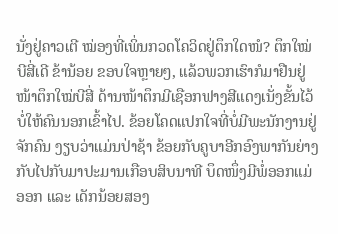ນັ່ງຢູ່ຄາວເຕີ ໝ່ອງທີ່ເພິ່ນກວດໂຄວິດຢູ່ຕຶກໃດໜໍ? ຕຶກໃໝ່ບີສີ່ເດີ ຂ້ານ້ອຍ ຂອບໃຈຫຼາຍໆ, ແລ້ວພວກເຮົາກໍມາຢືນຢູ່ໜ້າຕຶກໃໝ່ບີສີ່ ດ້ານໜ້າຕຶກມີເຊືອກຟາງສີແດງເນັ່ງຂັ້ນໄວ້ບໍ່ໃຫ້ຄົນນອກເຂົ້າໄປ. ຂ້ອຍໂຄດແປກໃຈທີ່ບໍ່ມີພະນັກງານຢູ່ຈັກຄົນ ງຽບວ່າແມ່ນປ່າຊ້າ ຂ້ອຍກັບຄູບາອີກອົງພາກັນຍ່າງກັບໄປກັບມາປະມານເກືອບສິບນາທີ ບຶດໜຶ່ງມີພໍ່ອອກແມ່ອອກ ແລະ ເດັກນ້ອຍສອງ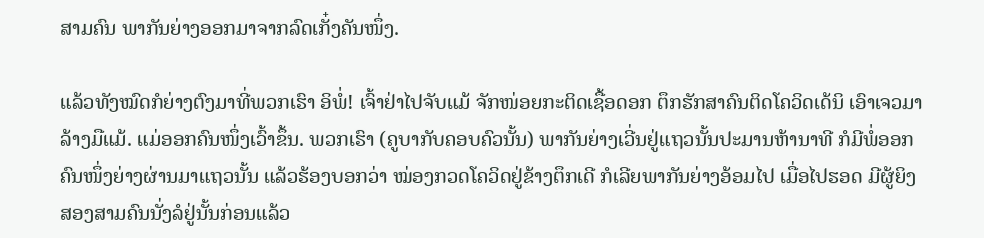ສາມຄົນ ພາກັນຍ່າງອອກມາຈາກລົດເກັ໋ງຄັນໜຶ່ງ.

ແລ້ວທັງໝົດກໍຍ່າງຕົງມາທີ່ພວກເຮົາ ອິພໍ່! ເຈົ້າຢ່າໄປຈັບແມ້ ຈັກໜ່ອຍກະຕິດເຊື້ອດອກ ຕຶກຮັກສາຄົນຕິດໂຄວິດເດ້ນິ ເອົາເຈວມາລ້າງມືແມ້. ແມ່ອອກຄົນໜຶ່ງເວົ້າຂຶ້ນ. ພວກເຮົາ (ຄູບາກັບຄອບຄົວນັ້ນ) ພາກັນຍ່າງເວີ່ນຢູ່ແຖວນັ້ນປະມານຫ້ານາທີ ກໍມີພໍ່ອອກຄົນໜຶ່ງຍ່າງຜ່ານມາແຖວນັ້ນ ແລ້ວຮ້ອງບອກວ່າ ໝ່ອງກວດໂຄວິດຢູ່ຂ້າງຕຶກເດີ ກໍເລີຍພາກັນຍ່າງອ້ອມໄປ ເມື່ອໄປຮອດ ມີຜູ້ຍິງສອງສາມຄົນນັ່ງລໍຢູ່ນັ້ນກ່ອນແລ້ວ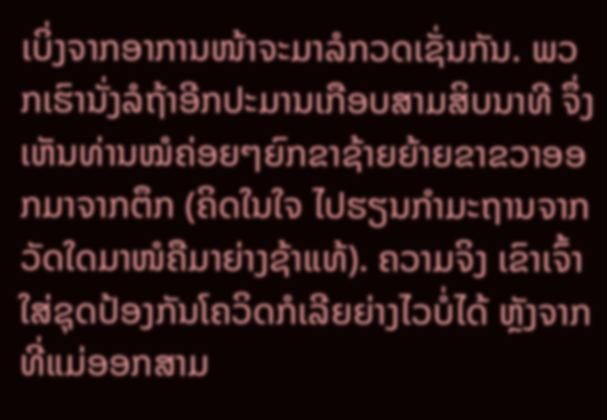ເບິ່ງຈາກອາການໜ້າຈະມາລໍກວດເຊັ່ນກັນ. ພວກເຮົານັ່ງລໍຖ້າອີກປະມານເກືອບສາມສິບນາທີ ຈຶ່ງເຫັນທ່ານໝໍຄ່ອຍໆຍົກຂາຊ້າຍຍ້າຍຂາຂວາອອກມາຈາກຕຶກ (ຄິດໃນໃຈ ໄປຮຽນກຳມະຖານຈາກວັດໃດມາໜໍຄືມາຍ່າງຊ້າແທ້). ຄວາມຈິງ ເຂົາເຈົ້າໃສ່ຊຸດປ້ອງກັນໂຄວິດກໍເລີຍຍ່າງໄວບໍ່ໄດ້ ຫຼັງຈາກທີ່ແມ່ອອກສາມ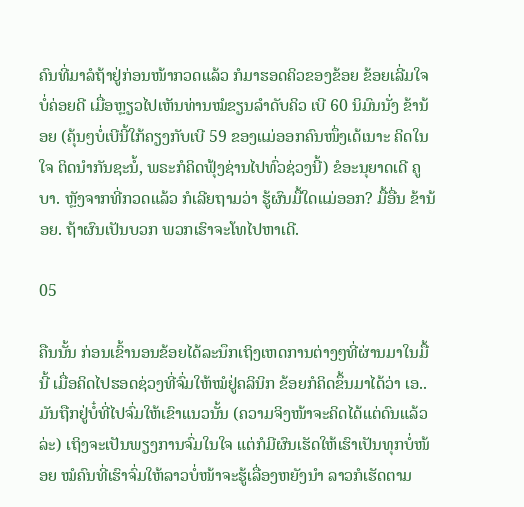ຄົນທີ່ມາລໍຖ້າຢູ່ກ່ອນໜ້າກວດແລ້ວ ກໍມາຮອດຄິວຂອງຂ້ອຍ ຂ້ອຍເລີ່ມໃຈບໍ່ຄ່ອຍດີ ເມື່ອຫຼຽວໄປເຫັນທ່ານໝໍຂຽນລຳດັບຄິວ ເບີ 60 ນິມົນນັ່ງ ຂ້ານ້ອຍ (ຄຸ້ນໆບໍ່ເບີນີ້ໃກ້ຄຽງກັບເບີ 59 ຂອງແມ່ອອກຄົນໜຶ່ງເດ້ເນາະ ຄິດໃນໃຈ ຕິດນຳກັນຊະນໍ້, ພຣະກໍຄິດຟຸ້ງຊ່ານໄປທົ່ວຊ່ວງນີ້) ຂໍອະນຸຍາດເດີ ຄູບາ. ຫຼັງຈາກທີ່ກວດແລ້ວ ກໍເລີຍຖາມວ່າ ຮູ້ຜົນມື້ໃດແມ່ອອກ? ມື້ອື່ນ ຂ້ານ້ອຍ. ຖ້າຜົນເປັນບວກ ພວກເຮົາຈະໂທໄປຫາເດີ.

05

ຄືນນັ້ນ ກ່ອນເຂົ້ານອນຂ້ອຍໄດ້ລະນຶກເຖິງເຫດການຕ່າງໆທີ່ຜ່ານມາໃນມື້ນີ້ ເມື່ອຄິດໄປຮອດຊ່ວງທີ່ຈົ່ມໃຫ້ໝໍຢູ່ຄລິນິກ ຂ້ອຍກໍຄິດຂຶ້ນມາໄດ້ວ່າ ເອ..ມັນຖືກຢູ່ບໍ໋ທີ່ໄປຈົ່ມໃຫ້ເຂົາແນວນັ້ນ (ຄວາມຈິງໜ້າຈະຄິດໄດ້ແຕ່ດົນແລ້ວລ່ະ) ເຖິງຈະເປັນພຽງການຈົ່ມໃນໃຈ ແຕ່ກໍມີຜົນເຮັດໃຫ້ເຮົາເປັນທຸກບໍ່ໜ້ອຍ ໝໍຄົນທີ່ເຮົາຈົ່ມໃຫ້ລາວບໍ່ໜ້າຈະຮູ້ເລື່ອງຫຍັງນຳ ລາວກໍເຮັດຕາມ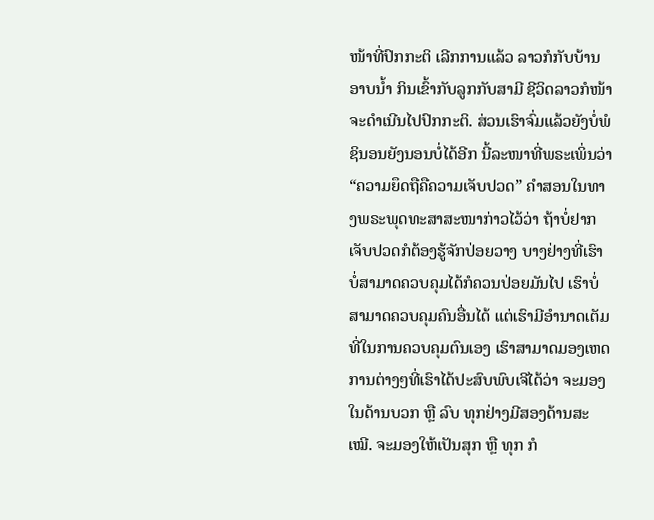ໜ້າທີ່ປົກກະຕິ ເລີກການແລ້ວ ລາວກໍກັບບ້ານ ອາບນ້ຳ ກິນເຂົ້າກັບລູກກັບສາມີ ຊີວິດລາວກໍໜ້າຈະດຳເນີນໄປປົກກະຕິ. ສ່ວນເຮົາຈົ່ມແລ້ວຍັງບໍ່ພໍຊິນອນຍັງນອນບໍ່ໄດ້ອີກ ນີ້ລະໜາທີ່ພຣະເພິ່ນວ່າ “ຄວາມຍຶດຖືຄືຄວາມເຈັບປວດ” ຄຳສອນໃນທາງພຣະພຸດທະສາສະໜາກ່າວໄວ້ວ່າ ຖ້າບໍ່ຢາກເຈັບປວດກໍຕ້ອງຮູ້ຈັກປ່ອຍວາງ ບາງຢ່າງທີ່ເຮົາບໍ່ສາມາດຄວບຄຸມໄດ້ກໍຄວນປ່ອຍມັນໄປ ເຮົາບໍ່ສາມາດຄວບຄຸມຄົນອື່ນໄດ້ ແຕ່ເຮົາມີອຳນາດເຕັມທີ່ໃນການຄວບຄຸມຕົນເອງ ເຮົາສາມາດມອງເຫດການຕ່າງໆທີ່ເຮົາໄດ້ປະສົບພົບເຈີໄດ້ວ່າ ຈະມອງໃນດ້ານບວກ ຫຼື ລົບ ທຸກຢ່າງມີສອງດ້ານສະເໝີ. ຈະມອງໃຫ້ເປັນສຸກ ຫຼື ທຸກ ກໍ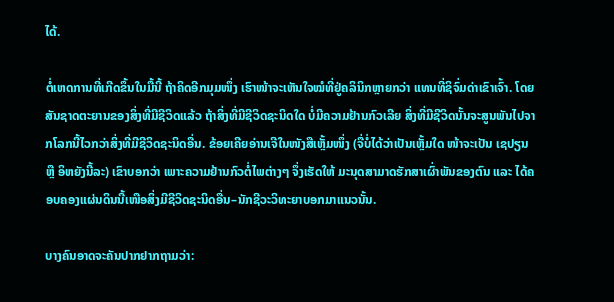ໄດ້.

ຕໍ່ເຫດການທີ່ເກີດຂຶ້ນໃນມື້ນີ້ ຖ້າຄິດອີກມຸມໜຶ່ງ ເຮົາໜ້າຈະເຫັນໃຈໝໍທີ່ຢູ່ຄລິນິກຫຼາຍກວ່າ ແທນທີ່ຊິຈົ່ມດ່າເຂົາເຈົ້າ. ໂດຍສັນຊາດຕະຍານຂອງສິ່ງທີ່ມີຊີວິດແລ້ວ ຖ້າສິ່ງທີ່ມີຊີວິດຊະນິດໃດ ບໍ່ມີຄວາມຢ້ານກົວເລີຍ ສິ່ງທີ່ມີຊີວິດນັ້ນຈະສູນພັນໄປຈາກໂລກນີ້ໄວກວ່າສິ່ງທີ່ມີຊີວິດຊະນິດອື່ນ. ຂ້ອຍເຄີຍອ່ານເຈີໃນໜັງສືເຫຼັ້ມໜຶ່ງ (ຈື່ບໍ່ໄດ້ວ່າເປັນເຫຼັ້ມໃດ ໜ້າຈະເປັນ ເຊປຽນ ຫຼື ອິຫຍັງນີ້ລະ) ເຂົາບອກວ່າ ເພາະຄວາມຢ້ານກົວຕໍ່ໄພຕ່າງໆ ຈຶ່ງເຮັດໃຫ້ ມະນຸດສາມາດຮັກສາເຜົ່າພັນຂອງຕົນ ແລະ ໄດ້ຄອບຄອງແຜ່ນດິນນີ້ເໜືອສິ່ງມີຊີວິດຊະນິດອື່ນ–ນັກຊີວະວິທະຍາບອກມາແນວນັ້ນ.

ບາງຄົນອາດຈະຄັນປາກຢາກຖາມວ່າ: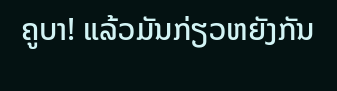ຄູບາ! ແລ້ວມັນກ່ຽວຫຍັງກັນ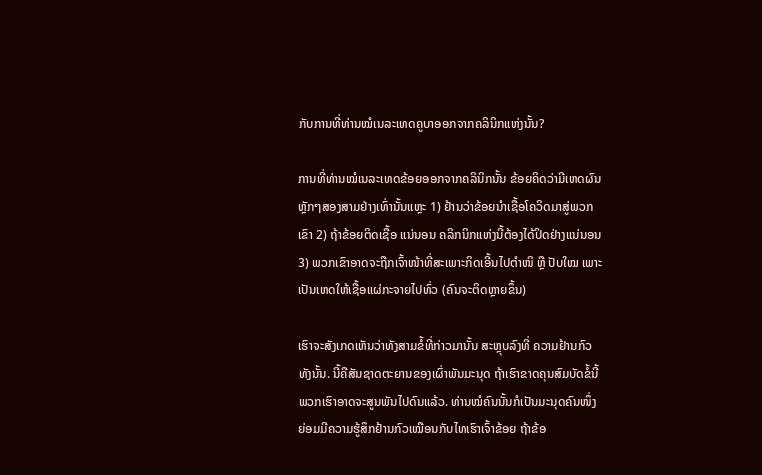ກັບການທີ່ທ່ານໝໍເນລະເທດຄູບາອອກຈາກຄລິນິກແຫ່ງນັ້ນ?

ການທີ່ທ່ານໝໍເນລະເທດຂ້ອຍອອກຈາກຄລິນິກນັ້ນ ຂ້ອຍຄິດວ່າມີເຫດຜົນຫຼັກໆສອງສາມຢ່າງເທົ່ານັ້ນແຫຼະ 1) ຢ້ານວ່າຂ້ອຍນຳເຊື້ອໂຄວິດມາສູ່ພວກເຂົາ 2) ຖ້າຂ້ອຍຕິດເຊື້ອ ແນ່ນອນ ຄລິກນິກແຫ່ງນີ້ຕ້ອງໄດ້ປິດຢ່າງແນ່ນອນ 3) ພວກເຂົາອາດຈະຖືກເຈົ້າໜ້າທີ່ສະເພາະກິດເອີ້ນໄປຕຳໜິ ຫຼື ປັບໃໝ ເພາະເປັນເຫດໃຫ້ເຊື້ອແຜ່ກະຈາຍໄປທົ່ວ (ຄົນຈະຕິດຫຼາຍຂຶ້ນ)

ເຮົາຈະສັງເກດເຫັນວ່າທັງສາມຂໍ້ທີ່ກ່າວມານັ້ນ ສະຫຼຸບລົງທີ່ ຄວາມຢ້ານກົວ ທັງນັ້ນ. ນີ້ຄືສັນຊາດຕະຍານຂອງເຜົ່າພັນມະນຸດ ຖ້າເຮົາຂາດຄຸນສົມບັດຂໍ້ນີ້ ພວກເຮົາອາດຈະສູນພັນໄປດົນແລ້ວ. ທ່ານໝໍຄົນນັ້ນກໍເປັນມະນຸດຄົນໜຶ່ງ ຍ່ອມມີຄວາມຮູ້ສຶກຢ້ານກົວເໝືອນກັບໄທເຮົາເຈົ້າຂ້ອຍ ຖ້າຂ້ອ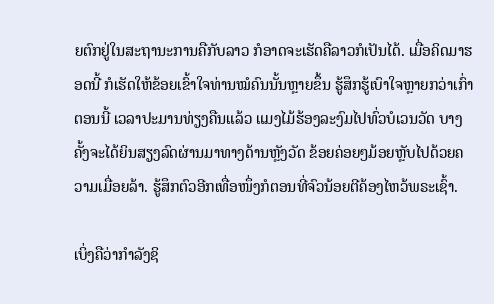ຍຕົກຢູ່ໃນສະຖານະການຄືກັບລາວ ກໍອາດຈະເຮັດຄືລາວກໍເປັນໄດ້. ເມື່ອຄິດມາຮອດນີ້ ກໍເຮັດໃຫ້ຂ້ອຍເຂົ້າໃຈທ່ານໝໍຄົນນັ້ນຫຼາຍຂຶ້ນ ຮູ້ສຶກຮູ້ເບົາໃຈຫຼາຍກວ່າເກົ່າ ຕອນນີ້ ເວລາປະມານທ່ຽງຄືນແລ້ວ ແມງໄມ້ຮ້ອງລະງົມໄປທົ່ວບໍເວນວັດ ບາງຄັ້ງຈະໄດ້ຍິນສຽງລົດຜ່ານມາທາງດ້ານຫຼັງວັດ ຂ້ອຍຄ່ອຍໆມ້ອຍຫຼັບໄປດ້ວຍຄວາມເມື່ອຍລ້າ. ຮູ້ສຶກຕົວອີກເທື່ອໜຶ່ງກໍຕອນທີ່ຈົວນ້ອຍຕີຄ້ອງໄຫວ້ພຣະເຊົ້າ.

ເບິ່ງຄືວ່າກຳລັງຊິ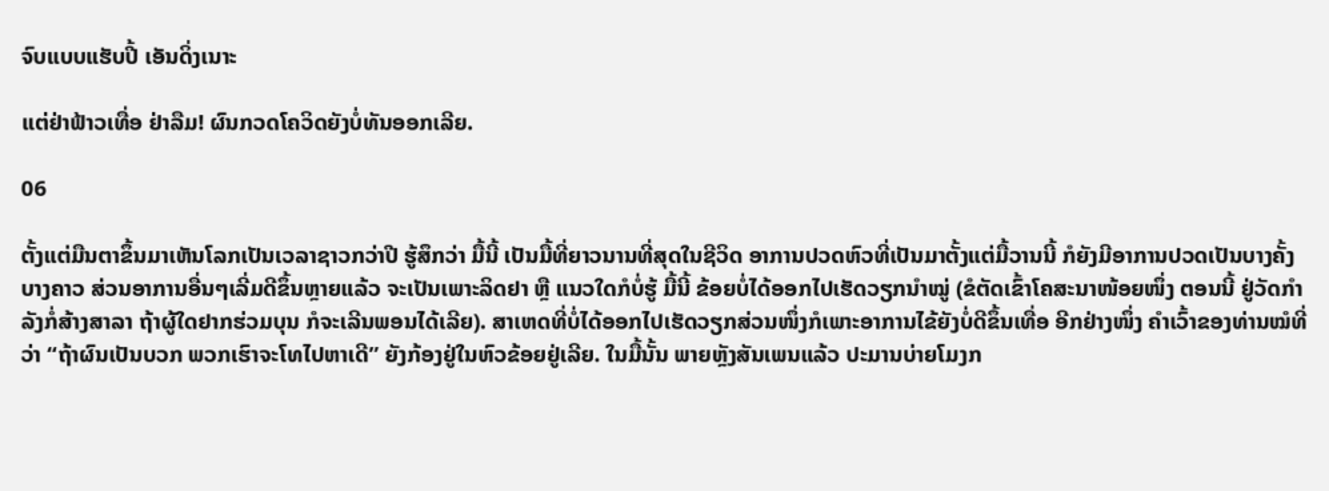ຈົບແບບແຮັບປີ້ ເອັນດິ່ງເນາະ

ແຕ່ຢ່າຟ້າວເທື່ອ ຢ່າລືມ! ຜົນກວດໂຄວິດຍັງບໍ່ທັນອອກເລີຍ.

06

ຕັ້ງແຕ່ມືນຕາຂຶ້ນມາເຫັນໂລກເປັນເວລາຊາວກວ່າປີ ຮູ້ສຶກວ່າ ມື້ນີ້ ເປັນມື້ທີ່ຍາວນານທີ່ສຸດໃນຊີວິດ ອາການປວດຫົວທີ່ເປັນມາຕັ້ງແຕ່ມື້ວານນີ້ ກໍຍັງມີອາການປວດເປັນບາງຄັ້ງບາງຄາວ ສ່ວນອາການອື່ນໆເລີ່ມດີຂຶ້ນຫຼາຍແລ້ວ ຈະເປັນເພາະລິດຢາ ຫຼື ແນວໃດກໍບໍ່ຮູ້ ມື້ນີ້ ຂ້ອຍບໍ່ໄດ້ອອກໄປເຮັດວຽກນຳໝູ່ (ຂໍຕັດເຂົ້າໂຄສະນາໜ້ອຍໜຶ່ງ ຕອນນີ້ ຢູ່ວັດກຳລັງກໍ່ສ້າງສາລາ ຖ້າຜູ້ໃດຢາກຮ່ວມບຸນ ກໍຈະເລີນພອນໄດ້ເລີຍ). ສາເຫດທີ່ບໍ່ໄດ້ອອກໄປເຮັດວຽກສ່ວນໜຶ່ງກໍເພາະອາການໄຂ້ຍັງບໍ່ດີຂຶ້ນເທື່ອ ອີກຢ່າງໜຶ່ງ ຄຳເວົ້າຂອງທ່ານໝໍທີ່ວ່າ “ຖ້າຜົນເປັນບວກ ພວກເຮົາຈະໂທໄປຫາເດີ” ຍັງກ້ອງຢູ່ໃນຫົວຂ້ອຍຢູ່ເລີຍ. ໃນມື້ນັ້ນ ພາຍຫຼັງສັນເພນແລ້ວ ປະມານບ່າຍໂມງກ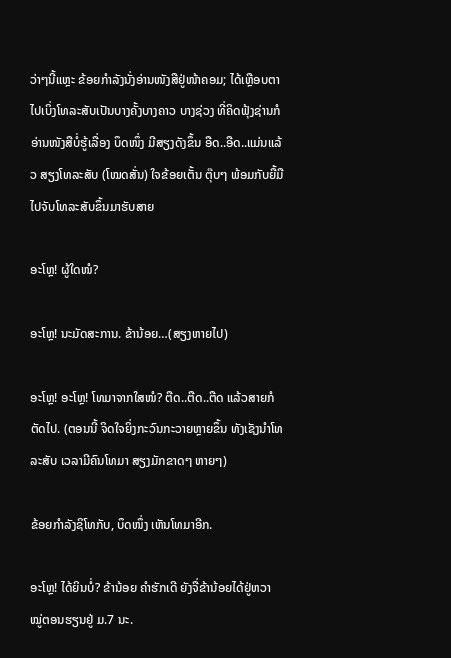ວ່າໆນີ້ແຫຼະ ຂ້ອຍກຳລັງນັ່ງອ່ານໜັງສືຢູ່ໜ້າຄອມ; ໄດ້ເຫຼືອບຕາໄປເບິ່ງໂທລະສັບເປັນບາງຄັ້ງບາງຄາວ ບາງຊ່ວງ ທີ່ຄິດຟຸ້ງຊ່ານກໍອ່ານໜັງສືບໍ່ຮູ້ເລື່ອງ ບຶດໜຶ່ງ ມີສຽງດັງຂຶ້ນ ອືດ..ອືດ..ແມ່ນແລ້ວ ສຽງໂທລະສັບ (ໂໝດສັ່ນ) ໃຈຂ້ອຍເຕັ້ນ ຕຸ໊ບໆ ພ້ອມກັບຍື້ມືໄປຈັບໂທລະສັບຂຶ້ນມາຮັບສາຍ

ອະໂຫຼ! ຜູ້ໃດໜໍ?

ອະໂຫຼ! ນະມັດສະການ. ຂ້ານ້ອຍ…(ສຽງຫາຍໄປ)

ອະໂຫຼ! ອະໂຫຼ! ໂທມາຈາກໃສໜໍ? ຕືດ..ຕືດ..ຕືດ ແລ້ວສາຍກໍຕັດໄປ. (ຕອນນີ້ ຈິດໃຈຍິ່ງກະວົນກະວາຍຫຼາຍຂຶ້ນ ທັງເຊັງນຳໂທລະສັບ ເວລາມີຄົນໂທມາ ສຽງມັກຂາດໆ ຫາຍໆ)

ຂ້ອຍກຳລັງຊິໂທກັບ, ບຶດໜຶ່ງ ເຫັນໂທມາອີກ.

ອະໂຫຼ! ໄດ້ຍິນບໍ່? ຂ້ານ້ອຍ ຄຳຮັກເດີ ຍັງຈື່ຂ້ານ້ອຍໄດ້ຢູ່ຫວາ ໝູ່ຕອນຮຽນຢູ່ ມ.7 ນະ.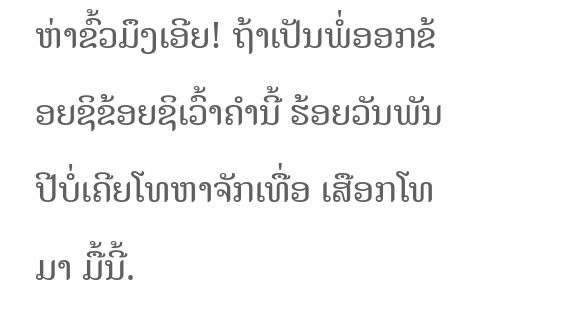ຫ່າຂົ້ວມຶງເອີຍ! ຖ້າເປັນພໍ່ອອກຂ້ອຍຊິຂ້ອຍຊິເວົ້າຄຳນີ້ ຮ້ອຍວັນພັນປີບໍ່ເຄີຍໂທຫາຈັກເທື່ອ ເສືອກໂທມາ ມື້ນີ້.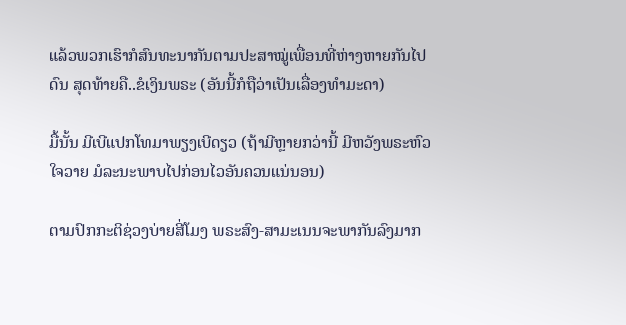ແລ້ວພວກເຮົາກໍສົນທະນາກັນຕາມປະສາໝູ່ເພື່ອນທີ່ຫ່າງຫາຍກັນໄປດົນ ສຸດທ້າຍຄື..ຂໍເງິນພຣະ (ອັນນີ້ກໍຖືວ່າເປັນເລື່ອງທຳມະດາ)

ມື້ນັ້ນ ມີເບີແປກໂທມາພຽງເບີດຽວ (ຖ້າມີຫຼາຍກວ່ານີ້ ມີຫວັງພຣະຫົວໃຈວາຍ ມໍລະນະພາບໄປກ່ອນໄວອັນຄວນແນ່ນອນ)

ຕາມປົກກະຕິຊ່ວງບ່າຍສີ່ໂມງ ພຣະສົງ-ສາມະເນນຈະພາກັນລົງມາກ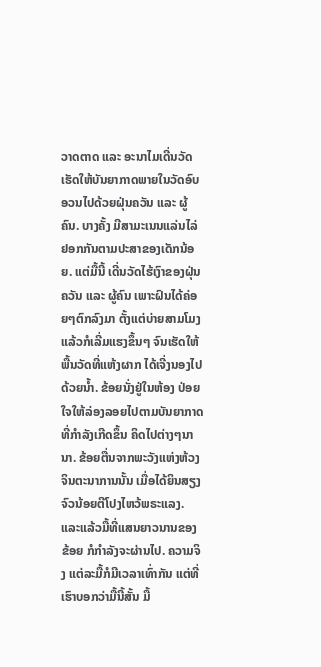ວາດຕາດ ແລະ ອະນາໄມເດີ່ນວັດ ເຮັດໃຫ້ບັນຍາກາດພາຍໃນວັດອົບອວນໄປດ້ວຍຝຸ່ນຄວັນ ແລະ ຜູ້ຄົນ. ບາງຄັ້ງ ມີສາມະເນນແລ່ນໄລ່ຢອກກັນຕາມປະສາຂອງເດັກນ້ອຍ. ແຕ່ມື້ນີ້ ເດີ່ນວັດໄຮ້ເງົາຂອງຝຸ່ນຄວັນ ແລະ ຜູ້ຄົນ ເພາະຝົນໄດ້ຄ່ອຍໆຕົກລົງມາ ຕັ້ງແຕ່ບ່າຍສາມໂມງ ແລ້ວກໍເລີ່ມແຮງຂຶ້ນໆ ຈົນເຮັດໃຫ້ພື້ນວັດທີ່ແຫ້ງຜາກ ໄດ້ເຈີ່ງນອງໄປດ້ວຍນ້ຳ. ຂ້ອຍນັ່ງຢູ່ໃນຫ້ອງ ປ່ອຍໃຈໃຫ້ລ່ອງລອຍໄປຕາມບັນຍາກາດທີ່ກຳລັງເກີດຂຶ້ນ ຄິດໄປຕ່າງໆນານາ. ຂ້ອຍຕື່ນຈາກພະວັງແຫ່ງຫ້ວງຈິນຕະນາການນັ້ນ ເມື່ອໄດ້ຍິນສຽງຈົວນ້ອຍຕີໂປງໄຫວ້ພຣະແລງ. ແລະແລ້ວມື້ທີ່ແສນຍາວນານຂອງຂ້ອຍ ກໍກຳລັງຈະຜ່ານໄປ. ຄວາມຈິງ ແຕ່ລະມື້ກໍມີເວລາເທົ່າກັນ ແຕ່ທີ່ເຮົາບອກວ່າມື້ນີ້ສັ້ນ ມື້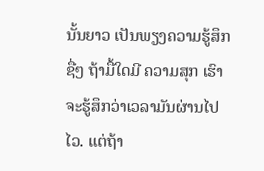ນັ້ນຍາວ ເປັນພຽງຄວາມຮູ້ສຶກຊື່ໆ ຖ້າມື້ໃດມີ ຄວາມສຸກ ເຮົາຈະຮູ້ສຶກວ່າເວລາມັນຜ່ານໄປໄວ. ແຕ່ຖ້າ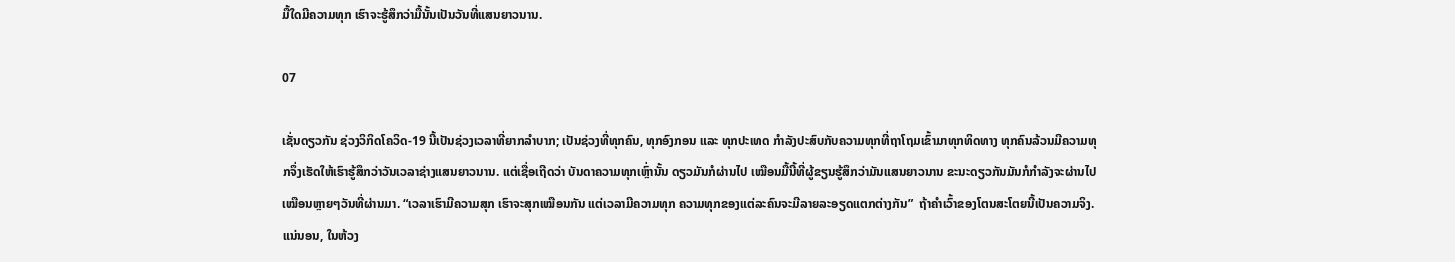ມື້ໃດມີຄວາມທຸກ ເຮົາຈະຮູ້ສຶກວ່າມື້ນັ້ນເປັນວັນທີ່ແສນຍາວນານ.

07

ເຊັ່ນດຽວກັນ ຊ່ວງວິກິດໂຄວິດ-19 ນີ້ເປັນຊ່ວງເວລາທີ່ຍາກລຳບາກ; ເປັນຊ່ວງທີ່ທຸກຄົນ, ທຸກອົງກອນ ແລະ ທຸກປະເທດ ກຳລັງປະສົບກັບຄວາມທຸກທີ່ຖາໂຖມເຂົ້າມາທຸກທິດທາງ ທຸກຄົນລ້ວນມີຄວາມທຸກຈຶ່ງເຮັດໃຫ້ເຮົາຮູ້ສຶກວ່າວັນເວລາຊ່າງແສນຍາວນານ. ແຕ່ເຊື່ອເຖີດວ່າ ບັນດາຄວາມທຸກເຫຼົ່ານັ້ນ ດຽວມັນກໍຜ່ານໄປ ເໝືອນມື້ນີ້ທີ່ຜູ້ຂຽນຮູ້ສຶກວ່າມັນແສນຍາວນານ ຂະນະດຽວກັນມັນກໍກຳລັງຈະຜ່ານໄປ ເໝືອນຫຼາຍໆວັນທີ່ຜ່ານມາ. “ເວລາເຮົາມີຄວາມສຸກ ເຮົາຈະສຸກເໝືອນກັນ ແຕ່ເວລາມີຄວາມທຸກ ຄວາມທຸກຂອງແຕ່ລະຄົນຈະມີລາຍລະອຽດແຕກຕ່າງກັນ”  ຖ້າຄຳເວົ້າຂອງໂຕນສະໂຕຍນີ້ເປັນຄວາມຈິງ. ແນ່ນອນ, ໃນຫ້ວງ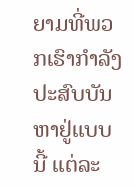ຍາມທີ່ພວກເຮົາກຳລັງປະສົບບັນຫາຢູ່ແບບນີ້ ແຕ່ລະ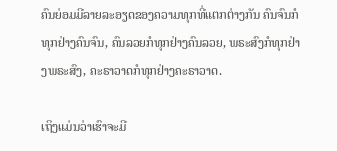ຄົນຍ່ອມມີລາຍລະອຽດຂອງຄວາມທຸກທີ່ແຕກຕ່າງກັນ ຄົນຈົນກໍທຸກຢ່າງຄົນຈົນ, ຄົນລວຍກໍທຸກຢ່າງຄົນລວຍ, ພຣະສົງກໍທຸກຢ່າງພຣະສົງ, ຄະຣາວາດກໍທຸກຢ່າງຄະຣາວາດ.

ເຖິງແມ່ນວ່າເຮົາຈະມີ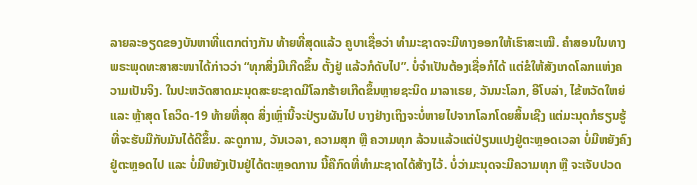ລາຍລະອຽດຂອງບັນຫາທີ່ແຕກຕ່າງກັນ ທ້າຍທີ່ສຸດແລ້ວ ຄູບາເຊື່ອວ່າ ທຳມະຊາດຈະມີທາງອອກໃຫ້ເຮົາສະເໝີ. ຄຳສອນໃນທາງພຣະພຸດທະສາສະໜາໄດ້ກ່າວວ່າ “ທຸກສິ່ງມີເກີດຂຶ້ນ ຕັ້ງຢູ່ ແລ້ວກໍດັບໄປ”. ບໍ່ຈຳເປັນຕ້ອງເຊື່ອກໍໄດ້ ແຕ່ຂໍໃຫ້ສັງເກດໂລກແຫ່ງຄວາມເປັນຈິງ. ໃນປະຫວັດສາດມະນຸດສະຍະຊາດມີໂລກຮ້າຍເກີດຂຶ້ນຫຼາຍຊະນິດ ມາລາເຣຍ, ວັນນະໂລກ, ອີໂບລ່າ, ໄຂ້ຫວັດໃຫຍ່ ແລະ ຫຼ້າສຸດ ໂຄວິດ-19 ທ້າຍທີ່ສຸດ ສິ່ງເຫຼົ່ານີ້ຈະປ່ຽນຜັນໄປ ບາງຢ່າງເຖິງຈະບໍ່ຫາຍໄປຈາກໂລກໂດຍສິ້ນເຊີງ ແຕ່ມະນຸດກໍຮຽນຮູ້ທີ່ຈະຮັບມືກັບມັນໄດ້ດີຂຶ້ນ. ລະດູການ, ວັນເວລາ, ຄວາມສຸກ ຫຼື ຄວາມທຸກ ລ້ວນແລ້ວແຕ່ປ່ຽນແປງຢູ່ຕະຫຼອດເວລາ ບໍ່ມີຫຍັງຄົງຢູ່ຕະຫຼອດໄປ ແລະ ບໍ່ມີຫຍັງເປັນຢູ່ໄດ້ຕະຫຼອດການ ນີ້ຄືກົດທີ່ທຳມະຊາດໄດ້ສ້າງໄວ້. ບໍ່ວ່າມະນຸດຈະມີຄວາມທຸກ ຫຼື ຈະເຈັບປວດ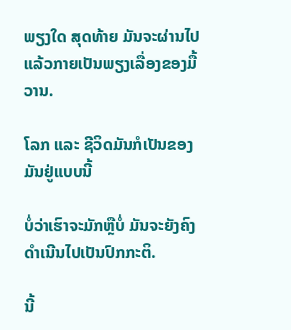ພຽງໃດ ສຸດທ້າຍ ມັນຈະຜ່ານໄປ ແລ້ວກາຍເປັນພຽງເລື່ອງຂອງມື້ວານ.

ໂລກ ແລະ ຊີວິດມັນກໍເປັນຂອງມັນຢູ່ແບບນີ້

ບໍ່ວ່າເຮົາຈະມັກຫຼືບໍ່ ມັນຈະຍັງຄົງດຳເນີນໄປເປັນປົກກະຕິ.

ນີ້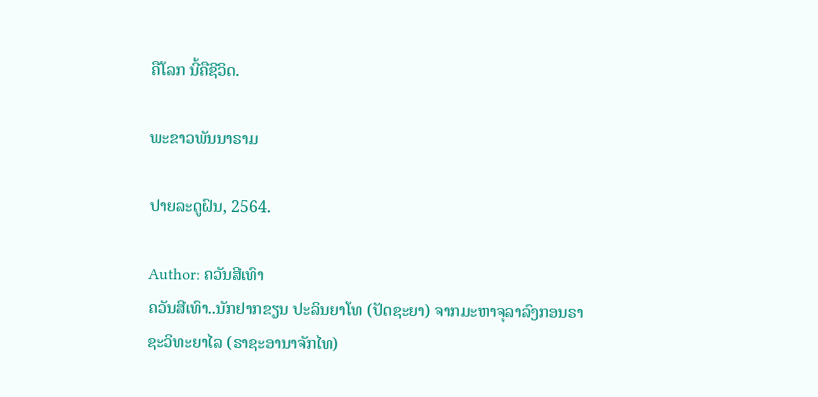ຄືໂລກ ນີ້ຄືຊີວິດ.

ພະຂາວພັນນາຣາມ

ປາຍລະດູຝົນ, 2564.

Author: ຄວັນສີເທົາ
ຄວັນສີເທົາ..ນັກຢາກຂຽນ ປະລິນຍາໂທ (ປັດຊະຍາ) ຈາກມະຫາຈຸລາລົງກອນຣາຊະວິທະຍາໄລ (ຣາຊະອານາຈັກໄທ)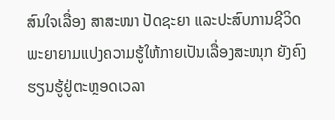ສົນໃຈເລື່ອງ ສາສະໜາ ປັດຊະຍາ ແລະປະສົບການຊີວິດ ພະຍາຍາມແປງຄວາມຮູ້ໃຫ້ກາຍເປັນເລື່ອງສະໜຸກ ຍັງຄົງຮຽນຮູ້ຢູ່ຕະຫຼອດເວລາ